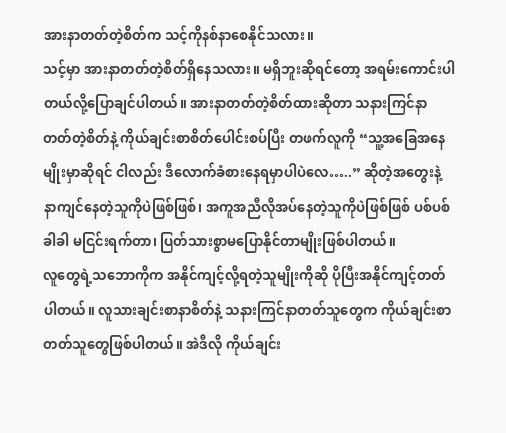အားနာတတ်တဲ့စိတ်က သင့်ကိုနစ်နာစေနိုင်သလား။
သင့်မှာ အားနာတတ်တဲ့စိတ်ရှိနေသလား။ မရှိဘူးဆိုရင်တော့ အရမ်းကောင်းပါတယ်လို့ပြောချင်ပါတယ်။ အားနာတတ်တဲ့စိတ်ထားဆိုတာ သနားကြင်နာတတ်တဲ့စိတ်နဲ့ ကိုယ်ချင်းစာစိတ်ပေါင်းစပ်ပြီး တဖက်လူကို “သူ့အခြေအနေမျိုးမှာဆိုရင် ငါလည်း ဒီလောက်ခံစားနေရမှာပါပဲလေ…..” ဆိုတဲ့အတွေးနဲ့ နာကျင်နေတဲ့သူကိုပဲဖြစ်ဖြစ်၊ အကူအညီလိုအပ်နေတဲ့သူကိုပဲဖြစ်ဖြစ် ပစ်ပစ်ခါခါ မငြင်းရက်တာ၊ ပြတ်သားစွာမပြောနိုင်တာမျိုးဖြစ်ပါတယ်။
လူတွေရဲ့သဘောကိုက အနိုင်ကျင့်လို့ရတဲ့သူမျိုးကိုဆို ပိုပြီးအနိုင်ကျင့်တတ်ပါတယ်။ လူသားချင်းစာနာစိတ်နဲ့ သနားကြင်နာတတ်သူတွေက ကိုယ်ချင်းစာတတ်သူတွေဖြစ်ပါတယ်။ အဲဒီလို ကိုယ်ချင်း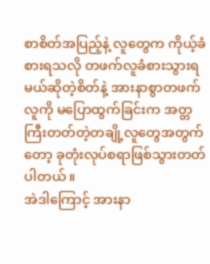စာစိတ်အပြည့်နဲ့ လူတွေက ကိုယ့်ခံစားရသလို တဖက်လူခံစားသွားရမယ်ဆိုတဲ့စိတ်နဲ့ အားနာစွာတဖက်လူကို မပြောထွက်ခြင်းက အတ္တကြီးတတ်တဲ့တချို့လူတွေအတွက်တော့ ခုတုံးလုပ်စရာဖြစ်သွားတတ်ပါတယ်။
အဲဒါကြောင့် အားနာ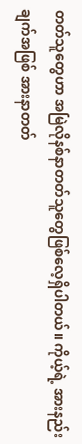တတ်သူတွေဟာ အမြဲလိုနစ်နာတတ်သူတွေဖြစ်လေ့ရှိပါတယ်။ ကိုယ့်ရဲ့ အားနည်းချက်အဖြစ် အားနာတတ်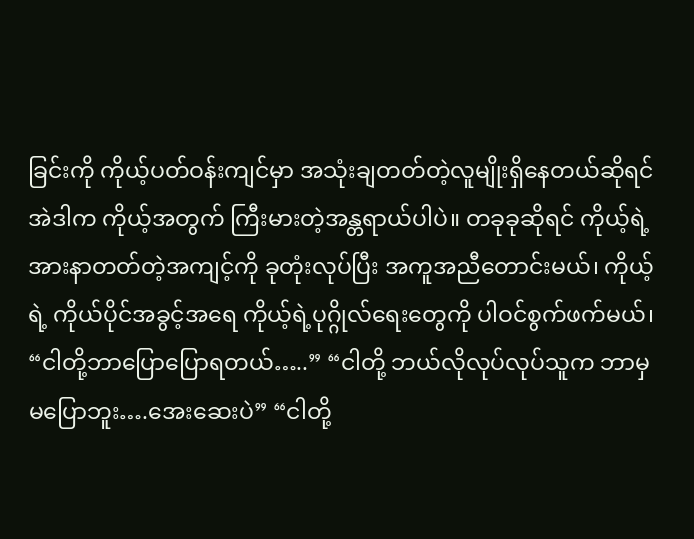ခြင်းကို ကိုယ့်ပတ်ဝန်းကျင်မှာ အသုံးချတတ်တဲ့လူမျိုးရှိနေတယ်ဆိုရင် အဲဒါက ကိုယ့်အတွက် ကြီးမားတဲ့အန္တရာယ်ပါပဲ။ တခုခုဆိုရင် ကိုယ့်ရဲ့အားနာတတ်တဲ့အကျင့်ကို ခုတုံးလုပ်ပြီး အကူအညီတောင်းမယ်၊ ကိုယ့်ရဲ့ ကိုယ်ပိုင်အခွင့်အရေ ကိုယ့်ရဲ့ပုဂ္ဂိုလ်ရေးတွေကို ပါဝင်စွက်ဖက်မယ်၊ “ငါတို့ဘာပြောပြောရတယ်…..” “ငါတို့ ဘယ်လိုလုပ်လုပ်သူက ဘာမှမပြောဘူး….အေးဆေးပဲ” “ငါတို့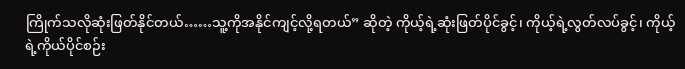ကြိုက်သလိုဆုံးဖြတ်နိုင်တယ်……သူ့ကိုအနိုင်ကျင့်လို့ရတယ်” ဆိုတဲ့ ကိုယ့်ရဲ့ဆုံးဖြတ်ပိုင်ခွင့်၊ ကိုယ့်ရဲ့လွတ်လပ်ခွင့်၊ ကိုယ့်ရဲ့ကိုယ်ပိုင်စဉ်း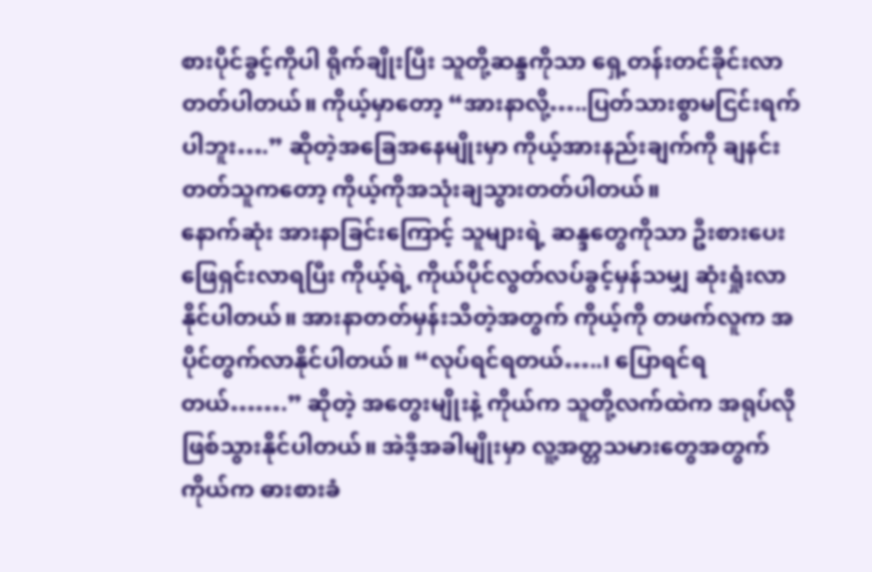စားပိုင်ခွင့်ကိုပါ ရိုက်ချိုးပြီး သူတို့ဆန္ဒကိုသာ ရှေ့တန်းတင်ခိုင်းလာတတ်ပါတယ်။ ကိုယ့်မှာတော့ “အားနာလို့…..ပြတ်သားစွာမငြင်းရက်ပါဘူး….” ဆိုတဲ့အခြေအနေမျိုးမှာ ကိုယ့်အားနည်းချက်ကို ချနင်းတတ်သူကတော့ ကိုယ့်ကိုအသုံးချသွားတတ်ပါတယ်။
နောက်ဆုံး အားနာခြင်းကြောင့် သူများရဲ့ ဆန္ဒတွေကိုသာ ဦးစားပေးဖြေရှင်းလာရပြီး ကိုယ့်ရဲ့ ကိုယ်ပိုင်လွတ်လပ်ခွင့်မှန်သမျှ ဆုံးရှုံးလာနိုင်ပါတယ်။ အားနာတတ်မှန်းသိတဲ့အတွက် ကိုယ့်ကို တဖက်လူက အပိုင်တွက်လာနိုင်ပါတယ်။ “လုပ်ရင်ရတယ်…..၊ ပြောရင်ရတယ်…….” ဆိုတဲ့ အတွေးမျိုးနဲ့ ကိုယ်က သူတို့လက်ထဲက အရုပ်လိုဖြစ်သွားနိုင်ပါတယ်။ အဲဒီ့အခါမျိုးမှာ လူ့အတ္တသမားတွေအတွက် ကိုယ်က ဓားစားခံ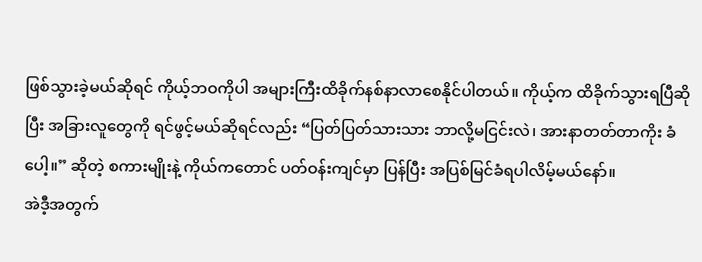ဖြစ်သွားခဲ့မယ်ဆိုရင် ကိုယ့်ဘဝကိုပါ အများကြီးထိခိုက်နစ်နာလာစေနိုင်ပါတယ်။ ကိုယ့်က ထိခိုက်သွားရပြီဆိုပြီး အခြားလူတွေကို ရင်ဖွင့်မယ်ဆိုရင်လည်း “ပြတ်ပြတ်သားသား ဘာလို့မငြင်းလဲ၊ အားနာတတ်တာကိုး ခံပေါ့။” ဆိုတဲ့ စကားမျိုးနဲ့ ကိုယ်ကတောင် ပတ်ဝန်းကျင်မှာ ပြန်ပြီး အပြစ်မြင်ခံရပါလိမ့်မယ်နော်။
အဲဒီ့အတွက်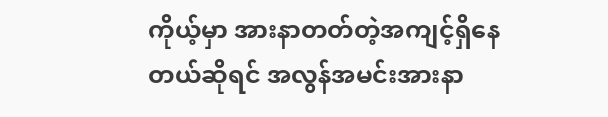ကိုယ့်မှာ အားနာတတ်တဲ့အကျင့်ရှိနေတယ်ဆိုရင် အလွန်အမင်းအားနာ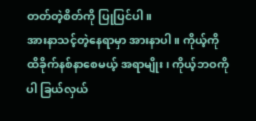တတ်တဲ့စိတ်ကို ပြုပြင်ပါ။
အားနာသင့်တဲ့နေရာမှာ အားနာပါ။ ကိုယ့်ကိုထိခိုက်နစ်နာစေမယ့် အရာမျိုး၊ ကိုယ့်ဘဝကိုပါ ခြယ်လှယ်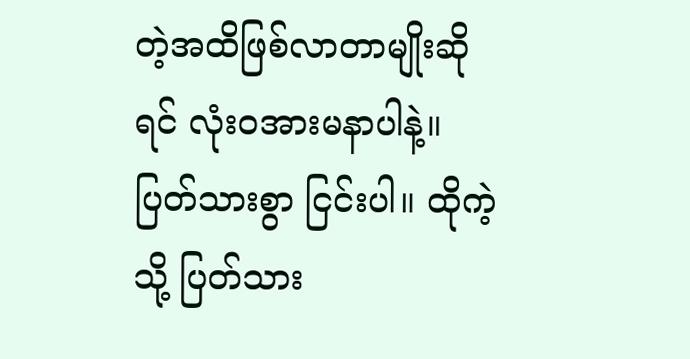တဲ့အထိဖြစ်လာတာမျိုးဆိုရင် လုံးဝအားမနာပါနဲ့။ ပြတ်သားစွာ ငြင်းပါ။ ထိုကဲ့သို့ ပြတ်သား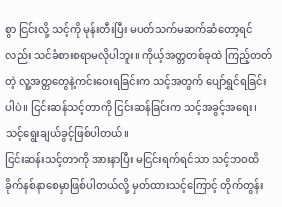စွာ ငြင်းလို့ သင့်ကို မုန်းတီးပြီး မပတ်သက်မဆက်ဆံတော့ရင်လည်း သင်ခံစားစရာမလိုပါဘူး။ ကိုယ့်အတ္တတစ်ခုထဲ ကြည့်တတ်တဲ့ လူ့အတ္တတွေနဲ့ကင်းဝေးရခြင်းက သင့်အတွက် ပျော်ရွှင်ရခြင်းပါပဲ။ ငြင်းဆန်သင့်တာကို ငြင်းဆန်ခြင်းက သင့်အခွင့်အရေး၊ သင့်ရွေးချယ်ခွင့်ဖြစ်ပါတယ်။
ငြင်းဆန်းသင့်တာကို အားနာပြီး မငြင်းရက်ရင်သာ သင့်ဘဝထိခိုက်နစ်နာစေမှာဖြစ်ပါတယ်လို့ မှတ်ထားသင့်ကြောင့် တိုက်တွန်း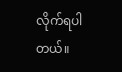လိုက်ရပါတယ်။